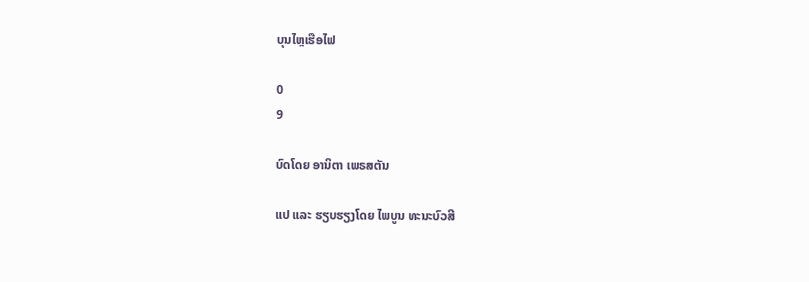ບຸນໄຫຼເຮືອໄຟ

0
9

ບົດໂດຍ ອານິຕາ ເພຣສຕັນ

ແປ ແລະ ຮຽບຮຽງໂດຍ ໄພບູນ ທະນະບົວສີ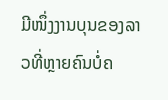ມີໜຶ່ງງານບຸນຂອງລາວທີ່ຫຼາຍຄົນບໍ່ຄ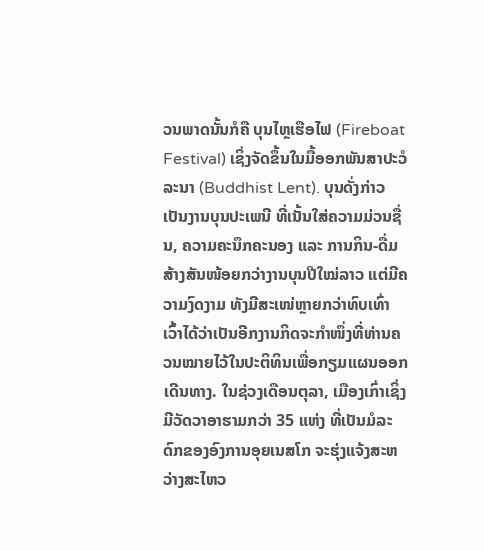ວນພາດນັ້ນກໍຄື ບຸນໄຫຼເຮືອໄຟ (Fireboat Festival) ເຊິ່ງຈັດຂຶ້ນໃນມື້ອອກພັນສາປະວໍລະນາ (Buddhist Lent). ບຸນດັ່ງກ່າວເປັນງານບຸນປະເພນີ ທີ່ເນັ້ນໃສ່ຄວາມມ່ວນຊື່ນ, ຄວາມຄະນຶກຄະນອງ ແລະ ການກິນ-ດື່ມສ້າງສັນໜ້ອຍກວ່າງານບຸນປີໃໝ່ລາວ ແຕ່ມີຄວາມງົດງາມ ທັງມີສະເໜ່ຫຼາຍກວ່າທົບເທົ່າ ເວົ້າໄດ້ວ່າເປັນອີກງານກິດຈະກໍາໜຶ່ງທີ່ທ່ານຄວນໝາຍໄວ້ໃນປະຕິທິນເພື່ອກຽມແຜນອອກເດີນທາງ. ໃນຊ່ວງເດືອນຕຸລາ, ເມືອງເກົ່າເຊິ່ງມີວັດວາອາຮາມກວ່າ 35 ແຫ່ງ ທີ່ເປັນມໍລະດົກຂອງອົງການອຸຍເນສໂກ ຈະຮຸ່ງແຈ້ງສະຫວ່າງສະໄຫວ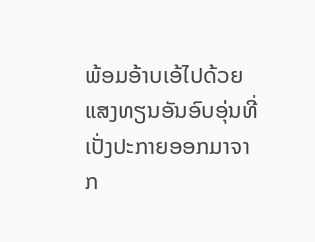ພ້ອມອ້າບເອ້ໄປດ້ວຍແສງທຽນອັນອົບອຸ່ນທີ່ເປັ່ງປະກາຍອອກມາຈາກ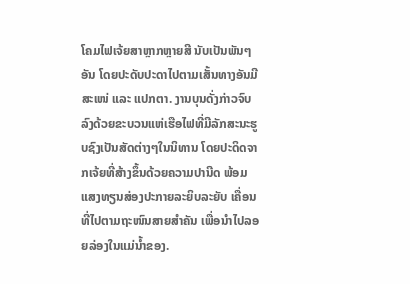ໂຄມໄຟເຈ້ຍສາຫຼາກຫຼາຍສີ ນັບເປັນພັນໆອັນ ໂດຍປະດັບປະດາໄປຕາມເສັ້ນທາງອັນມີສະເໜ່ ແລະ ແປກຕາ. ງານບຸນດັ່ງກ່າວຈົບລົງດ້ວຍຂະບວນແຫ່ເຮືອໄຟທີ່ມີລັກສະນະຮູບຊົງເປັນສັດຕ່າງໆໃນນິທານ ໂດຍປະດິດຈາກເຈ້ຍທີ່ສ້າງຂຶ້ນດ້ວຍຄວາມປານີດ ພ້ອມແສງທຽນສ່ອງປະກາຍລະຍິບລະຍັບ ເຄື່ອນທີ່ໄປຕາມຖະໜົນສາຍສໍາຄັນ ເພື່ອນໍາໄປລອຍລ່ອງໃນແມ່ນໍ້າຂອງ.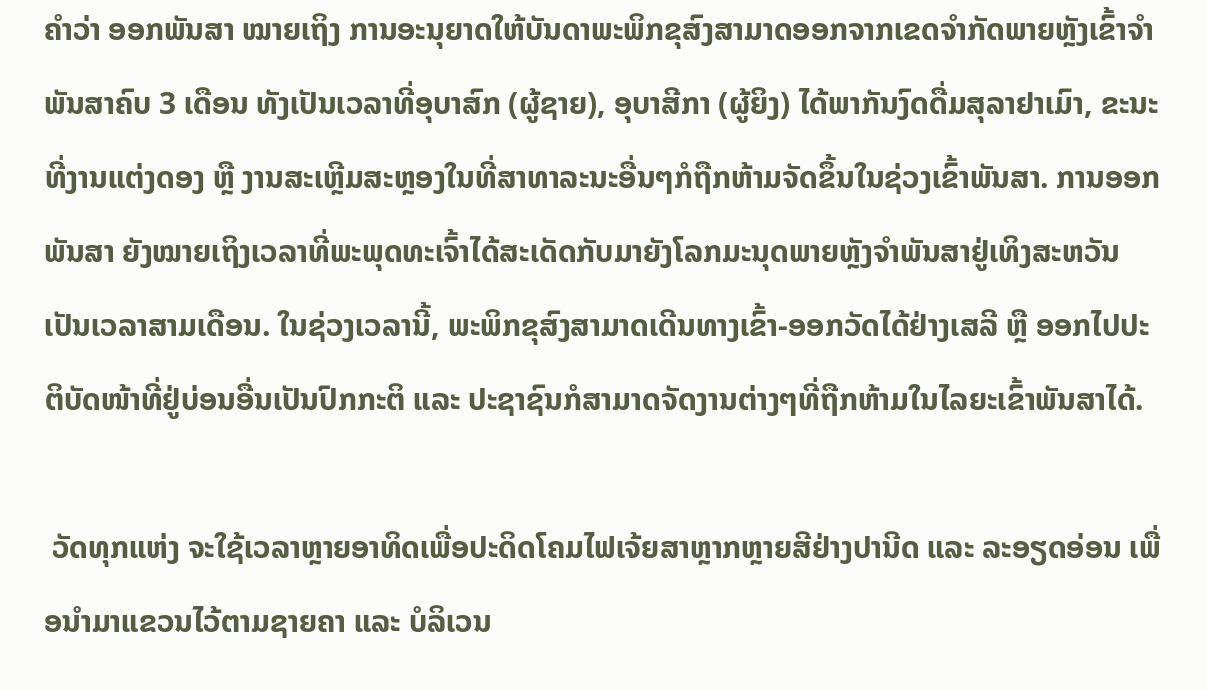ຄໍາວ່າ ອອກພັນສາ ໝາຍເຖິງ ການອະນຸຍາດໃຫ້ບັນດາພະພິກຂຸສົງສາມາດອອກຈາກເຂດຈຳກັດພາຍຫຼັງເຂົ້າຈໍາພັນສາຄົບ 3 ເດືອນ ທັງເປັນເວລາທີ່ອຸບາສົກ (ຜູ້ຊາຍ), ອຸບາສີກາ (ຜູ້ຍິງ) ໄດ້ພາກັນງົດດື່ມສຸລາຢາເມົາ, ຂະນະທີ່ງານແຕ່ງດອງ ຫຼື ງານສະເຫຼີມສະຫຼອງໃນທີ່ສາທາລະນະອື່ນໆກໍຖືກຫ້າມຈັດຂຶ້ນໃນຊ່ວງເຂົ້າພັນສາ. ການອອກພັນສາ ຍັງໝາຍເຖິງເວລາທີ່ພະພຸດທະເຈົ້າໄດ້ສະເດັດກັບມາຍັງໂລກມະນຸດພາຍຫຼັງຈໍາພັນສາຢູ່ເທິງສະຫວັນເປັນເວລາສາມເດືອນ. ໃນຊ່ວງເວລານີ້, ພະພິກຂຸສົງສາມາດເດີນທາງເຂົ້າ-ອອກວັດໄດ້ຢ່າງເສລີ ຫຼື ອອກໄປປະຕິບັດໜ້າທີ່ຢູ່ບ່ອນອື່ນເປັນປົກກະຕິ ແລະ ປະຊາຊົນກໍສາມາດຈັດງານຕ່າງໆທີ່ຖືກຫ້າມໃນໄລຍະເຂົ້າພັນສາໄດ້.

 ວັດທຸກແຫ່ງ ຈະໃຊ້ເວລາຫຼາຍອາທິດເພື່ອປະດິດໂຄມໄຟເຈ້ຍສາຫຼາກຫຼາຍສີຢ່າງປານີດ ແລະ ລະອຽດອ່ອນ ເພື່ອນໍາມາແຂວນໄວ້ຕາມຊາຍຄາ ແລະ ບໍລິເວນ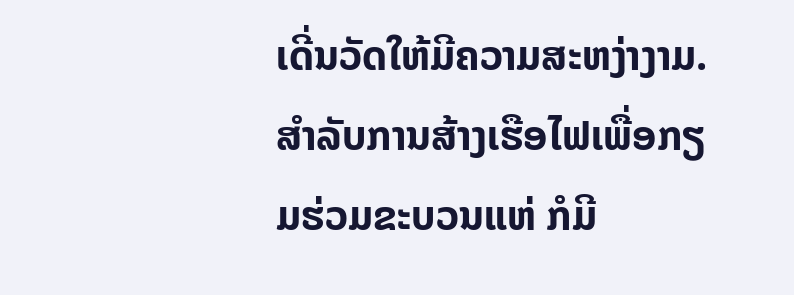ເດີ່ນວັດໃຫ້ມີຄວາມສະຫງ່າງາມ. ສໍາລັບການສ້າງເຮືອໄຟເພື່ອກຽມຮ່ວມຂະບວນແຫ່ ກໍມີ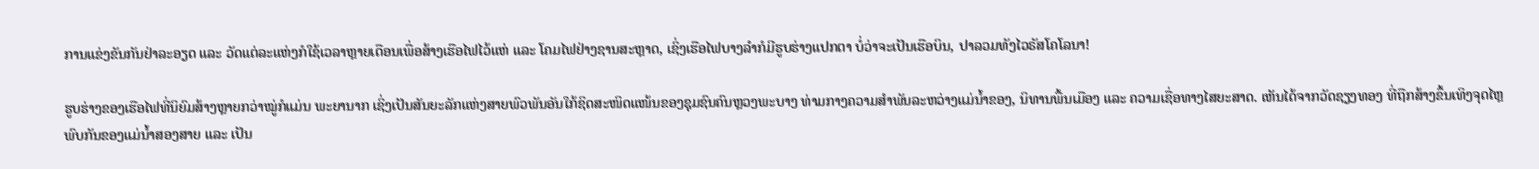ການແຂ່ງຂັນກັນຢ່າລະອຽດ ແລະ ວັດແຕ່ລະແຫ່ງກໍໃຊ້ເວລາຫຼາຍເດືອນເພື່ອສ້າງເຮືອໄຟໄວ້ແຫ່ ແລະ ໂຄມໄຟຢ່າງຊານສະຫຼາດ, ເຊິ່ງເຮືອໄຟບາງລໍາກໍມີຮູບຮ່າງແປກຕາ ບໍ່ວ່າຈະເປັນເຮືອບິນ, ປາລວມທັງໄວຣັສໂຄໂລນາ!

ຮູບຮ່າງຂອງເຮືອໄຟທີ່ນິຍົມສ້າງຫຼາຍກວ່າໝູ່ກໍແມ່ນ ພະຍານາກ ເຊິ່ງເປັນສັນຍະລັກແຫ່ງສາຍພົວພັນອັນໃກ້ຊິດສະໜິດແໜ້ນຂອງຊຸມຊົນຄົນຫຼວງພະບາງ ທ່າມກາງຄວາມສໍາພັນລະຫວ່າງແມ່ນໍ້າຂອງ, ນິທານພື້ນເມືອງ ແລະ ຄວາມເຊື່ອທາງໄສຍະສາດ. ເຫັນໄດ້ຈາກວັດຊຽງທອງ ທີ່ຖືກສ້າງຂຶ້ນເທິງຈຸດໄຫຼພົບກັນຂອງແມ່ນໍ້າສອງສາຍ ແລະ ເປັນ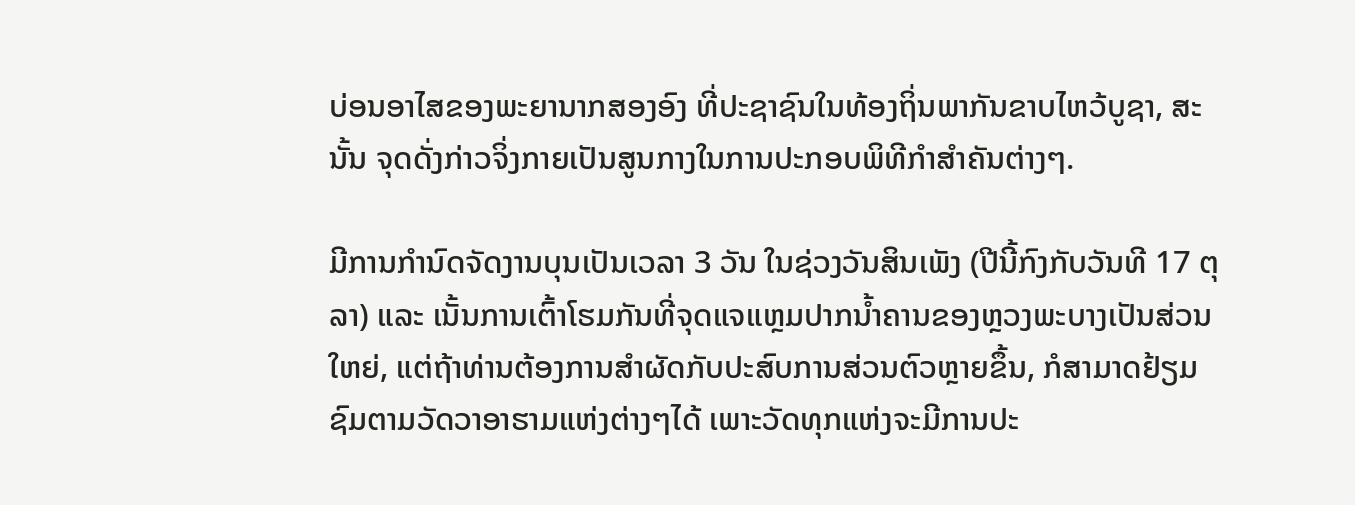ບ່ອນອາໄສຂອງພະຍານາກສອງອົງ ທີ່ປະຊາຊົນໃນທ້ອງຖິ່ນພາກັນຂາບໄຫວ້ບູຊາ, ສະນັ້ນ ຈຸດດັ່ງກ່າວຈິ່ງກາຍເປັນສູນກາງໃນການປະກອບພິທີກໍາສໍາຄັນຕ່າງໆ.

ມີການກໍານົດຈັດງານບຸນເປັນເວລາ 3 ວັນ ໃນຊ່ວງວັນສິນເພັງ (ປີນີ້ກົງກັບວັນທີ 17 ຕຸລາ) ແລະ ເນັ້ນການເຕົ້າໂຮມກັນທີ່ຈຸດແຈແຫຼມປາກນໍ້າຄານຂອງຫຼວງພະບາງເປັນສ່ວນໃຫຍ່, ແຕ່ຖ້າທ່ານຕ້ອງການສໍາຜັດກັບປະສົບການສ່ວນຕົວຫຼາຍຂຶ້ນ, ກໍສາມາດຢ້ຽມຊົມຕາມວັດວາອາຮາມແຫ່ງຕ່າງໆໄດ້ ເພາະວັດທຸກແຫ່ງຈະມີການປະ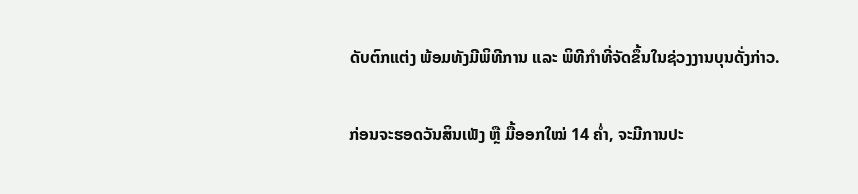ດັບຕົກແຕ່ງ ພ້ອມທັງມີພິທີການ ແລະ ພິທີກໍາທີ່ຈັດຂຶ້ນໃນຊ່ວງງານບຸນດັ່ງກ່າວ.

ກ່ອນຈະຮອດວັນສິນເພັງ ຫຼື ມື້ອອກໃໝ່ 14 ຄໍ່າ, ຈະມີການປະ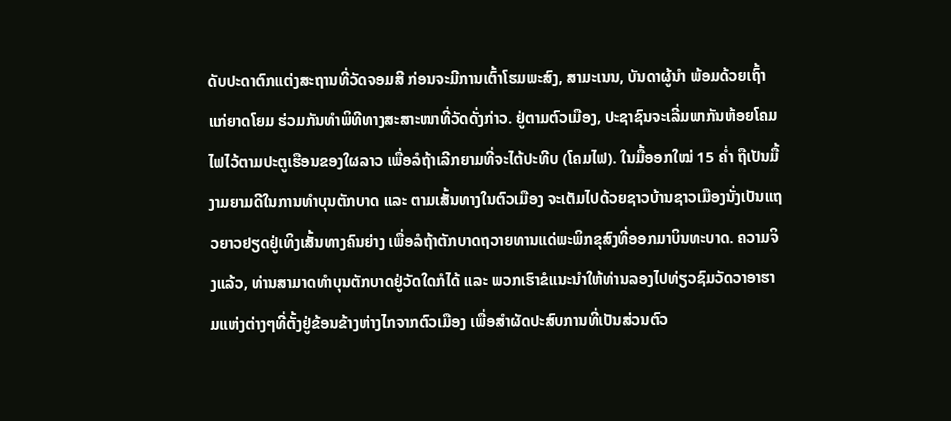ດັບປະດາຕົກແຕ່ງສະຖານທີ່ວັດຈອມສີ ກ່ອນຈະມີການເຕົ້າໂຮມພະສົງ, ສາມະເນນ, ບັນດາຜູ້ນໍາ ພ້ອມດ້ວຍເຖົ້າແກ່ຍາດໂຍມ ຮ່ວມກັນທໍາພິທີທາງສະສາະໜາທີ່ວັດດັ່ງກ່າວ. ຢູ່ຕາມຕົວເມືອງ, ປະຊາຊົນຈະເລີ່ມພາກັນຫ້ອຍໂຄມໄຟໄວ້ຕາມປະຕູເຮືອນຂອງໃຜລາວ ເພື່ອລໍຖ້າເລີກຍາມທີ່ຈະໄຕ້ປະທີບ (ໂຄມໄຟ). ໃນມື້ອອກໃໝ່ 15 ຄໍ່າ ຖືເປັນມື້ງາມຍາມດີໃນການທໍາບຸນຕັກບາດ ແລະ ຕາມເສັ້ນທາງໃນຕົວເມືອງ ຈະເຕັມໄປດ້ວຍຊາວບ້ານຊາວເມືອງນັ່ງເປັນແຖວຍາວຢຽດຢູ່ເທິງເສັ້ນທາງຄົນຍ່າງ ເພື່ອລໍຖ້າຕັກບາດຖວາຍທານແດ່ພະພິກຂຸສົງທີ່ອອກມາບິນທະບາດ. ຄວາມຈິງແລ້ວ, ທ່ານສາມາດທໍາບຸນຕັກບາດຢູ່ວັດໃດກໍໄດ້ ແລະ ພວກເຮົາຂໍແນະນໍາໃຫ້ທ່ານລອງໄປທ່ຽວຊົມວັດວາອາຮາມແຫ່ງຕ່າງໆທີ່ຕັ້ງຢູ່ຂ້ອນຂ້າງຫ່າງໄກຈາກຕົວເມືອງ ເພື່ອສໍາຜັດປະສົບການທີ່ເປັນສ່ວນຕົວ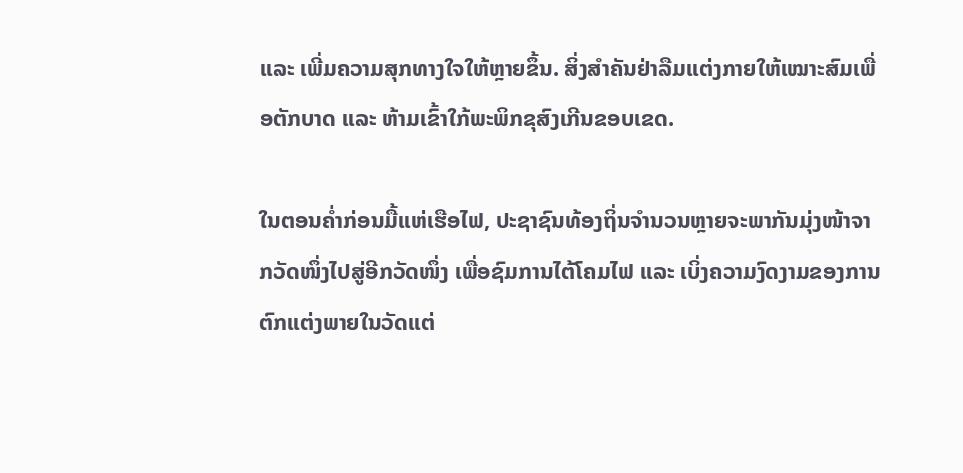ແລະ ເພີ່ມຄວາມສຸກທາງໃຈໃຫ້ຫຼາຍຂຶ້ນ. ສິ່ງສໍາຄັນຢ່າລືມແຕ່ງກາຍໃຫ້ເໝາະສົມເພື່ອຕັກບາດ ແລະ ຫ້າມເຂົ້າໃກ້ພະພິກຂຸສົງເກີນຂອບເຂດ.

ໃນຕອນຄໍ່າກ່ອນມື້ແຫ່ເຮືອໄຟ, ປະຊາຊົນທ້ອງຖິ່ນຈໍານວນຫຼາຍຈະພາກັນມຸ່ງໜ້າຈາກວັດໜຶ່ງໄປສູ່ອີກວັດໜຶ່ງ ເພື່ອຊົມການໄຕ້ໂຄມໄຟ ແລະ ເບິ່ງຄວາມງົດງາມຂອງການຕົກແຕ່ງພາຍໃນວັດແຕ່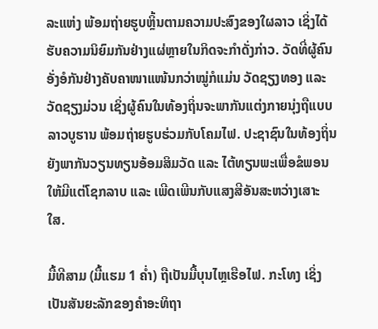ລະແຫ່ງ ພ້ອມຖ່າຍຮູບຫຼິ້ນຕາມຄວາມປະສົງຂອງໃຜລາວ ເຊິ່ງໄດ້ຮັບຄວາມນິຍົມກັນຢ່າງແຜ່ຫຼາຍໃນກິດຈະກໍາດັ່ງກ່າວ. ວັດທີ່ຜູ້ຄົນອັ່ງອໍກັນຢ່າງຄັບຄາໜາແໜ້ນກວ່າໝູ່ກໍແມ່ນ ວັດຊຽງທອງ ແລະ ວັດຊຽງມ່ວນ ເຊິ່ງຜູ້ຄົນໃນທ້ອງຖິ່ນຈະພາກັນແຕ່ງກາຍນຸ່ງຖືແບບລາວບູຮານ ພ້ອມຖ່າຍຮູບຮ່ວມກັບໂຄມໄຟ. ປະຊາຊົນໃນທ້ອງຖິ່ນຍັງພາກັນວຽນທຽນອ້ອມສິມວັດ ແລະ ໄຕ້ທຽນພະເພື່ອຂໍພອນໃຫ້ມີແຕ່ໂຊກລາບ ແລະ ເພີດເພີນກັບແສງສີອັນສະຫວ່າງເສາະໃສ.

ມື້ທີສາມ (ມື້ແຮມ 1 ຄໍ່າ) ຖືເປັນມື້ບຸນໄຫຼເຮືອໄຟ. ກະໂທງ ເຊິ່ງເປັນສັນຍະລັກຂອງຄໍາອະທິຖາ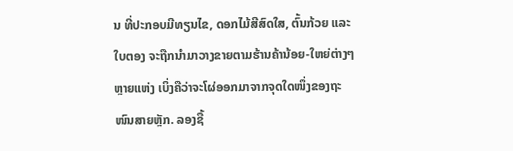ນ ທີ່ປະກອບມີທຽນໄຂ, ດອກໄມ້ສີສົດໃສ, ຕົ້ນກ້ວຍ ແລະ ໃບຕອງ ຈະຖືກນໍາມາວາງຂາຍຕາມຮ້ານຄ້ານ້ອຍ-ໃຫຍ່ຕ່າງໆຫຼາຍແຫ່ງ ເບິ່ງຄືວ່າຈະໂຜ່ອອກມາຈາກຈຸດໃດໜຶ່ງຂອງຖະໜົນສາຍຫຼັກ. ລອງຊື້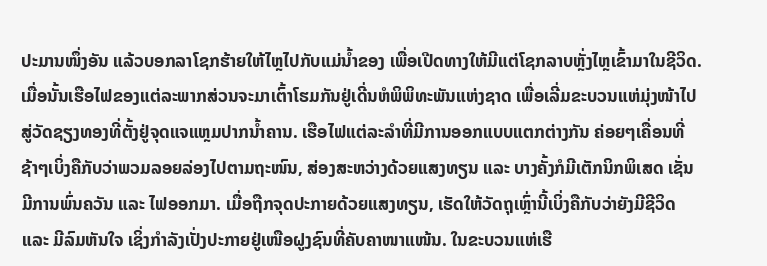ປະມານໜຶ່ງອັນ ແລ້ວບອກລາໂຊກຮ້າຍໃຫ້ໄຫຼໄປກັບແມ່ນໍ້າຂອງ ເພື່ອເປີດທາງໃຫ້ມີແຕ່ໂຊກລາບຫຼັ່ງໄຫຼເຂົ້າມາໃນຊີວິດ. ເມື່ອນັ້ນເຮືອໄຟຂອງແຕ່ລະພາກສ່ວນຈະມາເຕົ້າໂຮມກັນຢູ່ເດີ່ນຫໍພິພິທະພັນແຫ່ງຊາດ ເພື່ອເລີ່ມຂະບວນແຫ່ມຸ່ງໜ້າໄປສູ່ວັດຊຽງທອງທີ່ຕັ້ງຢູ່ຈຸດແຈແຫຼມປາກນໍ້າຄານ. ເຮືອໄຟແຕ່ລະລໍາທີ່ມີການອອກແບບແຕກຕ່າງກັນ ຄ່ອຍໆເຄື່ອນທີ່ຊ້າໆເບິ່ງຄືກັບວ່າພວມລອຍລ່ອງໄປຕາມຖະໜົນ, ສ່ອງສະຫວ່າງດ້ວຍແສງທຽນ ແລະ ບາງຄັ້ງກໍມີເຕັກນິກພິເສດ ເຊັ່ນ ມີການພົ່ນຄວັນ ແລະ ໄຟອອກມາ. ເມື່ອຖືກຈຸດປະກາຍດ້ວຍແສງທຽນ, ເຮັດໃຫ້ວັດຖຸເຫຼົ່ານີ້ເບິ່ງຄືກັບວ່າຍັງມີຊີວິດ ແລະ ມີລົມຫັນໃຈ ເຊິ່ງກໍາລັງເປັ່ງປະກາຍຢູ່ເໜືອຝູງຊົນທີ່ຄັບຄາໜາແໜ້ນ. ໃນຂະບວນແຫ່ເຮື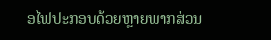ອໄຟປະກອບດ້ວຍຫຼາຍພາກສ່ວນ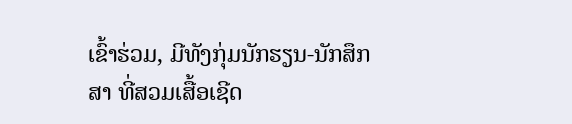ເຂົ້າຮ່ວມ, ມີທັງກຸ່ມນັກຮຽນ-ນັກສຶກສາ ທີ່ສວມເສື້ອເຊີດ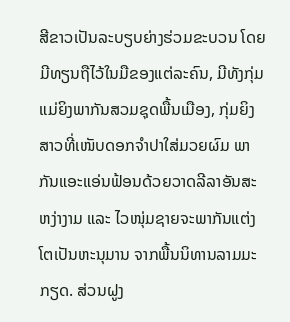ສີຂາວເປັນລະບຽບຍ່າງຮ່ວມຂະບວນ ໂດຍມີທຽນຖືໄວ້ໃນມືຂອງແຕ່ລະຄົນ, ມີທັງກຸ່ມແມ່ຍິງພາກັນສວມຊຸດພື້ນເມືອງ, ກຸ່ມຍິງສາວທີ່ເໜັບດອກຈໍາປາໃສ່ມວຍຜົມ ພາກັນແອະແອ່ນຟ້ອນດ້ວຍວາດລີລາອັນສະຫງ່າງາມ ແລະ ໄວໜຸ່ມຊາຍຈະພາກັນແຕ່ງໂຕເປັນຫະນຸມານ ຈາກພື້ນນິທານລາມມະກຽດ. ສ່ວນຝູງ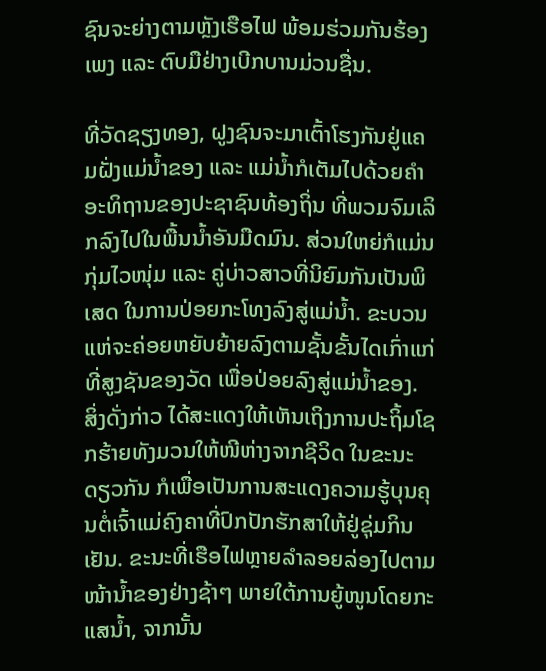ຊົນຈະຍ່າງຕາມຫຼັງເຮືອໄຟ ພ້ອມຮ່ວມກັນຮ້ອງເພງ ແລະ ຕົບມືຢ່າງເບີກບານມ່ວນຊື່ນ.

ທີ່ວັດຊຽງທອງ, ຝູງຊົນຈະມາເຕົ້າໂຮງກັນຢູ່ແຄມຝັ່ງແມ່ນໍ້າຂອງ ແລະ ແມ່ນໍ້າກໍເຕັມໄປດ້ວຍຄໍາອະທິຖານຂອງປະຊາຊົນທ້ອງຖິ່ນ ທີ່ພວມຈົມເລິກລົງໄປໃນພື້ນນໍ້າອັນມືດມົນ. ສ່ວນໃຫຍ່ກໍແມ່ນກຸ່ມໄວໜຸ່ມ ແລະ ຄູ່ບ່າວສາວທີ່ນິຍົມກັນເປັນພິເສດ ໃນການປ່ອຍກະໂທງລົງສູ່ແມ່ນໍ້າ. ຂະບວນແຫ່ຈະຄ່ອຍຫຍັບຍ້າຍລົງຕາມຊັ້ນຂັ້ນໄດເກົ່າແກ່ທີ່ສູງຊັນຂອງວັດ ເພື່ອປ່ອຍລົງສູ່ແມ່ນໍ້າຂອງ. ສິ່ງດັ່ງກ່າວ ໄດ້ສະແດງໃຫ້ເຫັນເຖິງການປະຖິ້ມໂຊກຮ້າຍທັງມວນໃຫ້ໜີຫ່າງຈາກຊີວິດ ໃນຂະນະດຽວກັນ ກໍເພື່ອເປັນການສະແດງຄວາມຮູ້ບຸນຄຸນຕໍ່ເຈົ້າແມ່ຄົງຄາທີ່ປົກປັກຮັກສາໃຫ້ຢູ່ຊຸ່ມກິນເຢັນ. ຂະນະທີ່ເຮືອໄຟຫຼາຍລໍາລອຍລ່ອງໄປຕາມໜ້ານໍ້າຂອງຢ່າງຊ້າໆ ພາຍໃຕ້ການຍູ້ໜູນໂດຍກະແສນໍ້າ, ຈາກນັ້ນ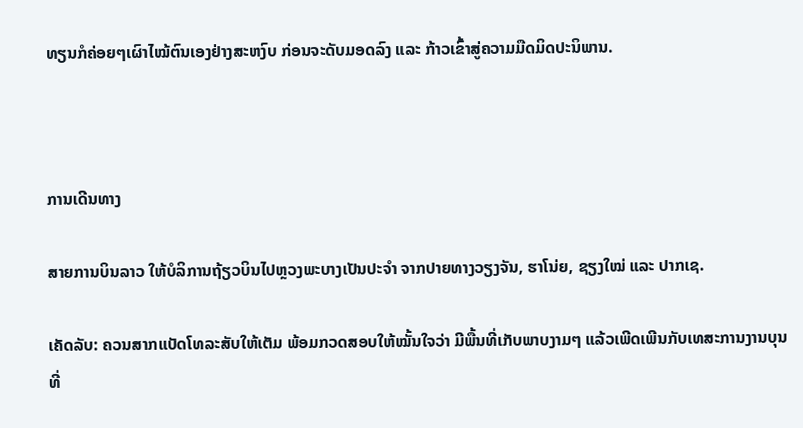ທຽນກໍຄ່ອຍໆເຜົາໄໝ້ຕົນເອງຢ່າງສະຫງົບ ກ່ອນຈະດັບມອດລົງ ແລະ ກ້າວເຂົ້າສູ່ຄວາມມືດມິດປະນິພານ.



ການເດີນທາງ

ສາຍການບິນລາວ ໃຫ້ບໍລິການຖ້ຽວບິນໄປຫຼວງພະບາງເປັນປະຈໍາ ຈາກປາຍທາງວຽງຈັນ, ຮາໂນ່ຍ, ຊຽງໃໝ່ ແລະ ປາກເຊ.

ເຄັດລັບ: ຄວນສາກແບັດໂທລະສັບໃຫ້ເຕັມ ພ້ອມກວດສອບໃຫ້ໝັ້ນໃຈວ່າ ມີພື້ນທີ່ເກັບພາບງາມໆ ແລ້ວເພີດເພີນກັບເທສະການງານບຸນທີ່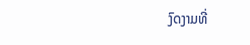ງົດງາມທີ່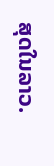ສຸດໃນລາວ.